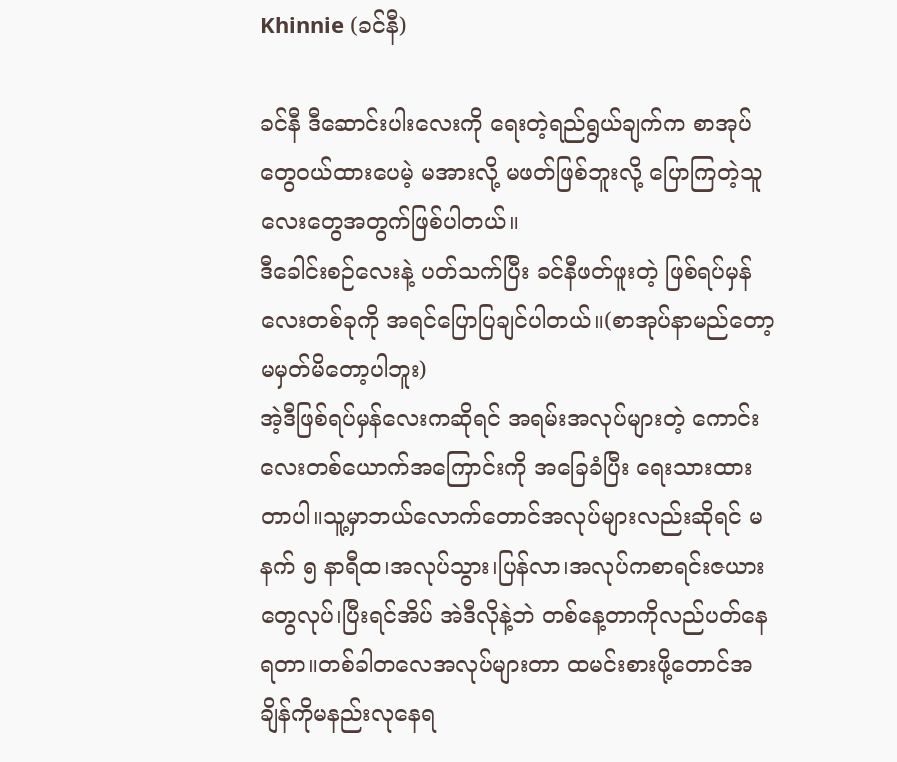Khinnie (ခင်နီ)

ခင်နီ ဒီဆောင်းပါးလေးကို ရေးတဲ့ရည်ရွယ်ချက်က စာအုပ်တွေ၀ယ်ထားပေမဲ့ မအားလို့ မဖတ်ဖြစ်ဘူးလို့ ပြောကြတဲ့သူလေးတွေအတွက်ဖြစ်ပါတယ်။
ဒီခေါင်းစဉ်လေးနဲ့ ပတ်သက်ပြီး ခင်နီဖတ်ဖူးတဲ့ ဖြစ်ရပ်မှန်လေးတစ်ခုကို အရင်ပြောပြချင်ပါတယ်။(စာအုပ်နာမည်တော့မမှတ်မိတော့ပါဘူး)
အဲ့ဒီဖြစ်ရပ်မှန်လေးကဆိုရင် အရမ်းအလုပ်များတဲ့ ကောင်းလေးတစ်ယောက်အကြောင်းကို အခြေခံပြီး ရေးသားထားတာပါ။သူ့မှာဘယ်လောက်တောင်အလုပ်များလည်းဆိုရင် မနက် ၅ နာရီထ၊အလုပ်သွား၊ပြန်လာ၊အလုပ်ကစာရင်းဇယားတွေလုပ်၊ပြီးရင်အိပ် အဲဒီလိုနဲ့ဘဲ တစ်နေ့တာကိုလည်ပတ်နေရတာ။တစ်ခါတလေအလုပ်များတာ ထမင်းစားဖို့တောင်အချိန်ကိုမနည်းလုနေရ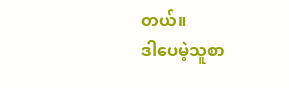တယ်။
ဒါပေမဲ့သူစာ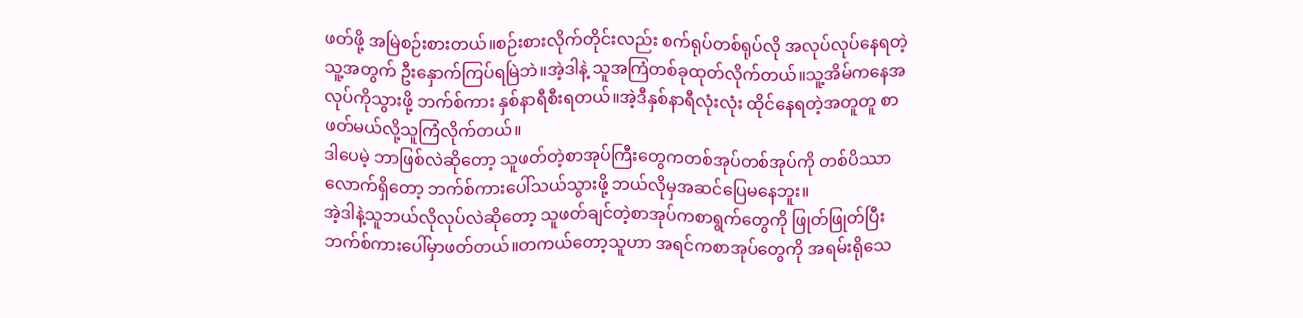ဖတ်ဖို့ အမြဲစဉ်းစားတယ်။စဉ်းစားလိုက်တိုင်းလည်း စက်ရုပ်တစ်ရုပ်လို အလုပ်လုပ်နေရတဲ့ သူ့အတွက် ဦးနှောက်ကြပ်ရမြဲဘဲ။အဲ့ဒါနဲ့ သူအကြံတစ်ခုထုတ်လိုက်တယ်။သူ့အိမ်ကနေအလုပ်ကိုသွားဖို့ ဘက်စ်ကား နှစ်နာရီစီးရတယ်။အဲ့ဒီနှစ်နာရီလုံးလုံး ထိုင်နေရတဲ့အတူတူ စာဖတ်မယ်လို့သူကြံလိုက်တယ်။
ဒါပေမဲ့ ဘာဖြစ်လဲဆိုတော့ သူဖတ်တဲ့စာအုပ်ကြီးတွေကတစ်အုပ်တစ်အုပ်ကို တစ်ပိဿာလောက်ရှိတော့ ဘက်စ်ကားပေါ်သယ်သွားဖို့ ဘယ်လိုမှအဆင်ပြေမနေဘူး။
အဲ့ဒါနဲ့သူဘယ်လိုလုပ်လဲဆိုတော့ သူဖတ်ချင်တဲ့စာအုပ်ကစာရွက်တွေကို ဖြုတ်ဖြုတ်ပြီး ဘက်စ်ကားပေါ်မှာဖတ်တယ်။တကယ်တော့သူဟာ အရင်ကစာအုပ်တွေကို အရမ်းရိုသေ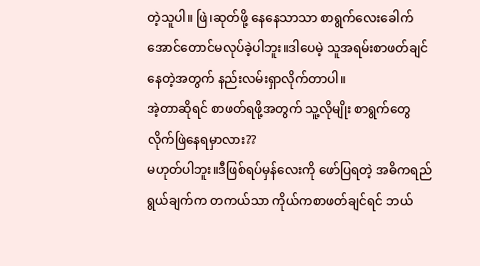တဲ့သူပါ။ ဖြဲ၊ဆုတ်ဖို့ နေနေသာသာ စာရွက်လေးခေါက်အောင်တောင်မလုပ်ခဲ့ပါဘူး။ဒါပေမဲ့ သူအရမ်းစာဖတ်ချင်နေတဲ့အတွက် နည်းလမ်းရှာလိုက်တာပါ။
အဲ့တာဆိုရင် စာဖတ်ရဖို့အတွက် သူ့လိုမျိုး စာရွက်တွေလိုက်ဖြဲနေရမှာလား??
မဟုတ်ပါဘူး။ဒီဖြစ်ရပ်မှန်လေးကို ဖော်ပြရတဲ့ အဓိကရည်ရွယ်ချက်က တကယ်သာ ကိုယ်ကစာဖတ်ချင်ရင် ဘယ်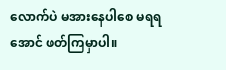လောက်ပဲ မအားနေပါစေ မရရအောင် ဖတ်ကြမှာပါ။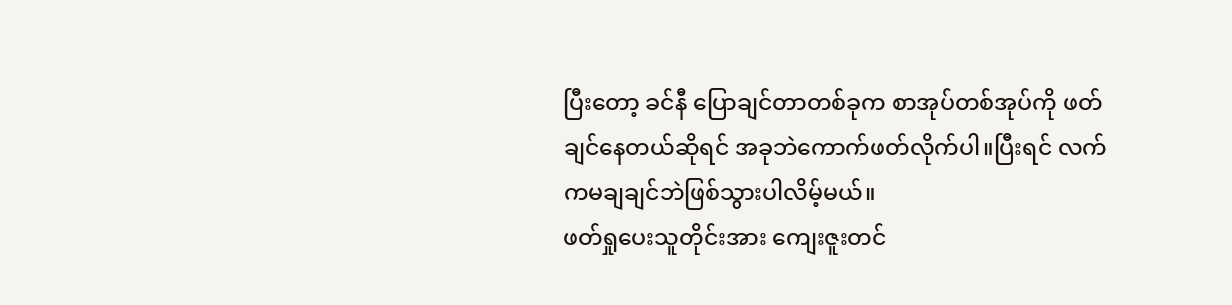ပြီးတော့ ခင်နီ ပြောချင်တာတစ်ခုက စာအုပ်တစ်အုပ်ကို ဖတ်ချင်နေတယ်ဆိုရင် အခုဘဲကောက်ဖတ်လိုက်ပါ။ပြီးရင် လက်ကမချချင်ဘဲဖြစ်သွားပါလိမ့်မယ်။
ဖတ်ရှုပေးသူတိုင်းအား ကျေးဇူးတင်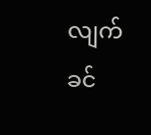လျက်
ခင်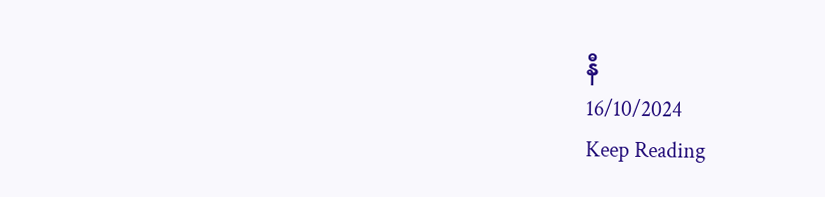နီ
16/10/2024
Keep Reading